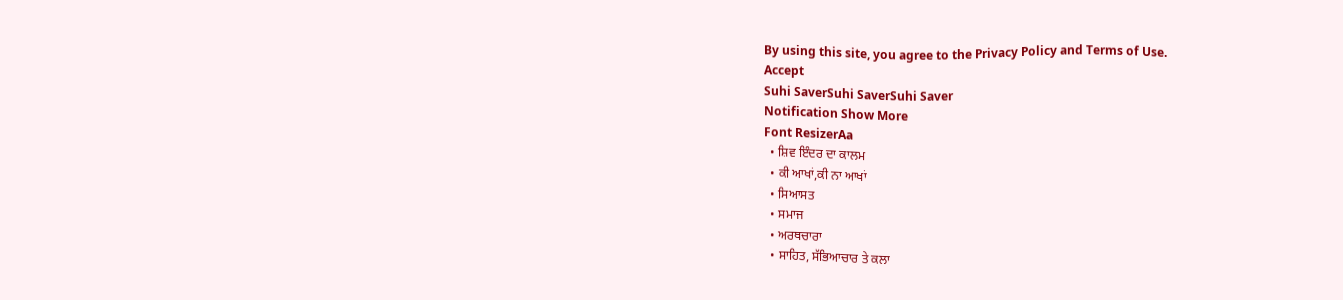By using this site, you agree to the Privacy Policy and Terms of Use.
Accept
Suhi SaverSuhi SaverSuhi Saver
Notification Show More
Font ResizerAa
  • ਸ਼ਿਵ ਇੰਦਰ ਦਾ ਕਾਲਮ
  • ਕੀ ਆਖਾਂ,ਕੀ ਨਾ ਆਖਾਂ
  • ਸਿਆਸਤ
  • ਸਮਾਜ
  • ਅਰਥਚਾਰਾ
  • ਸਾਹਿਤ, ਸੱਭਿਆਚਾਰ ਤੇ ਕਲਾ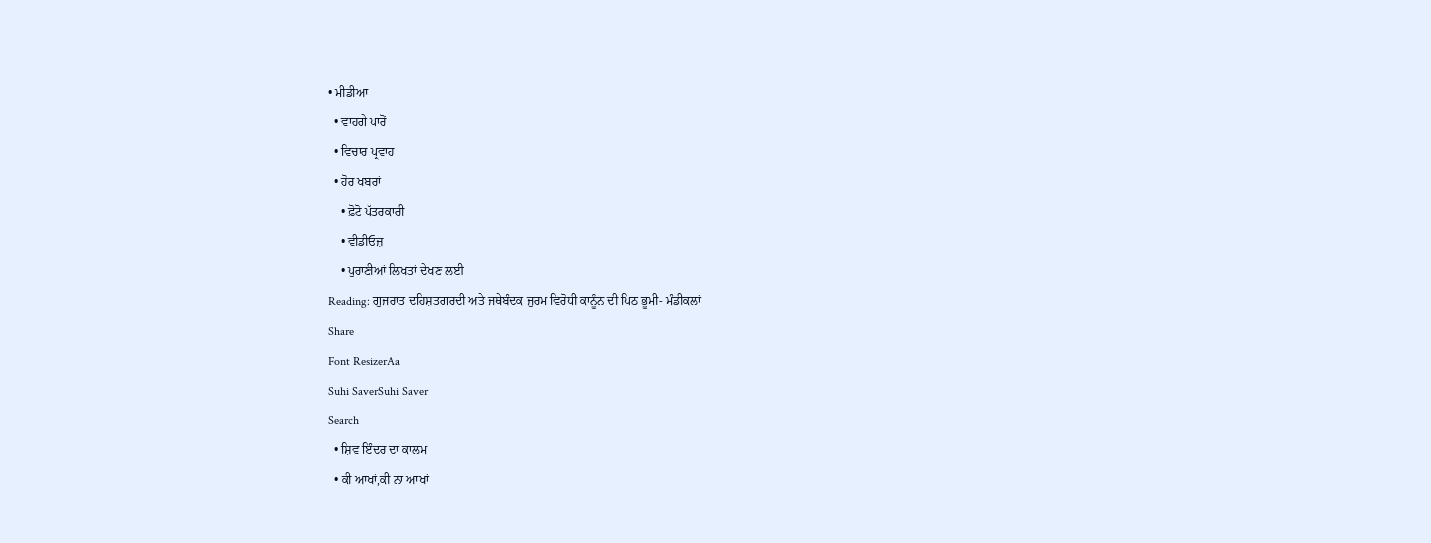• ਮੀਡੀਆ
  • ਵਾਹਗੇ ਪਾਰੋਂ
  • ਵਿਚਾਰ ਪ੍ਰਵਾਹ
  • ਹੋਰ ਖਬਰਾਂ
    • ਫ਼ੋਟੋ ਪੱਤਰਕਾਰੀ
    • ਵੀਡੀਓਜ਼
    • ਪੁਰਾਣੀਆਂ ਲਿਖਤਾਂ ਦੇਖਣ ਲਈ
Reading: ਗੁਜਰਾਤ ਦਹਿਸ਼ਤਗਰਦੀ ਅਤੇ ਜਥੇਬੰਦਕ ਜੁਰਮ ਵਿਰੋਧੀ ਕਾਨੂੰਨ ਦੀ ਪਿਠ ਭੂਮੀ- ਮੰਡੀਕਲਾਂ
Share
Font ResizerAa
Suhi SaverSuhi Saver
Search
  • ਸ਼ਿਵ ਇੰਦਰ ਦਾ ਕਾਲਮ
  • ਕੀ ਆਖਾਂ,ਕੀ ਨਾ ਆਖਾਂ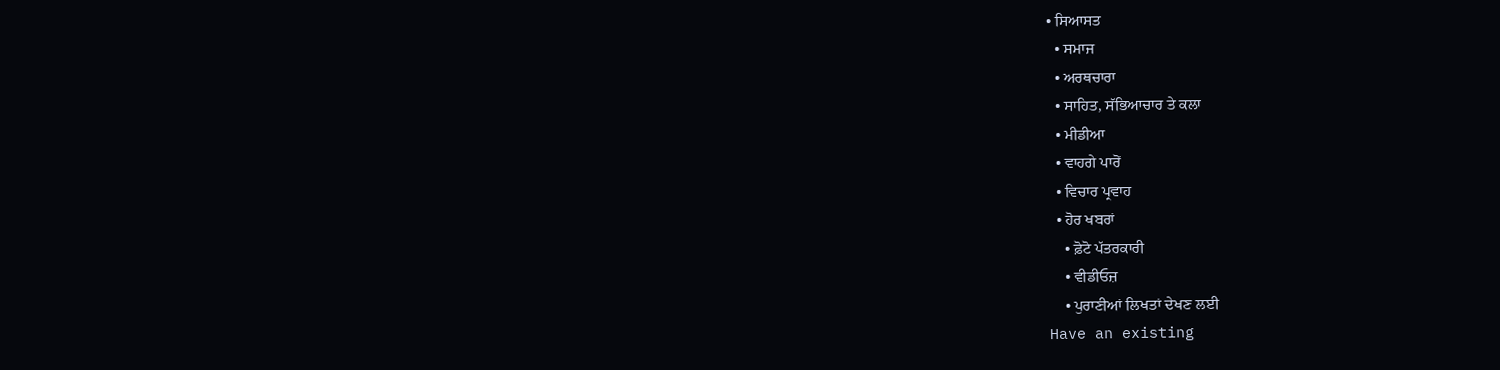• ਸਿਆਸਤ
  • ਸਮਾਜ
  • ਅਰਥਚਾਰਾ
  • ਸਾਹਿਤ, ਸੱਭਿਆਚਾਰ ਤੇ ਕਲਾ
  • ਮੀਡੀਆ
  • ਵਾਹਗੇ ਪਾਰੋਂ
  • ਵਿਚਾਰ ਪ੍ਰਵਾਹ
  • ਹੋਰ ਖਬਰਾਂ
    • ਫ਼ੋਟੋ ਪੱਤਰਕਾਰੀ
    • ਵੀਡੀਓਜ਼
    • ਪੁਰਾਣੀਆਂ ਲਿਖਤਾਂ ਦੇਖਣ ਲਈ
Have an existing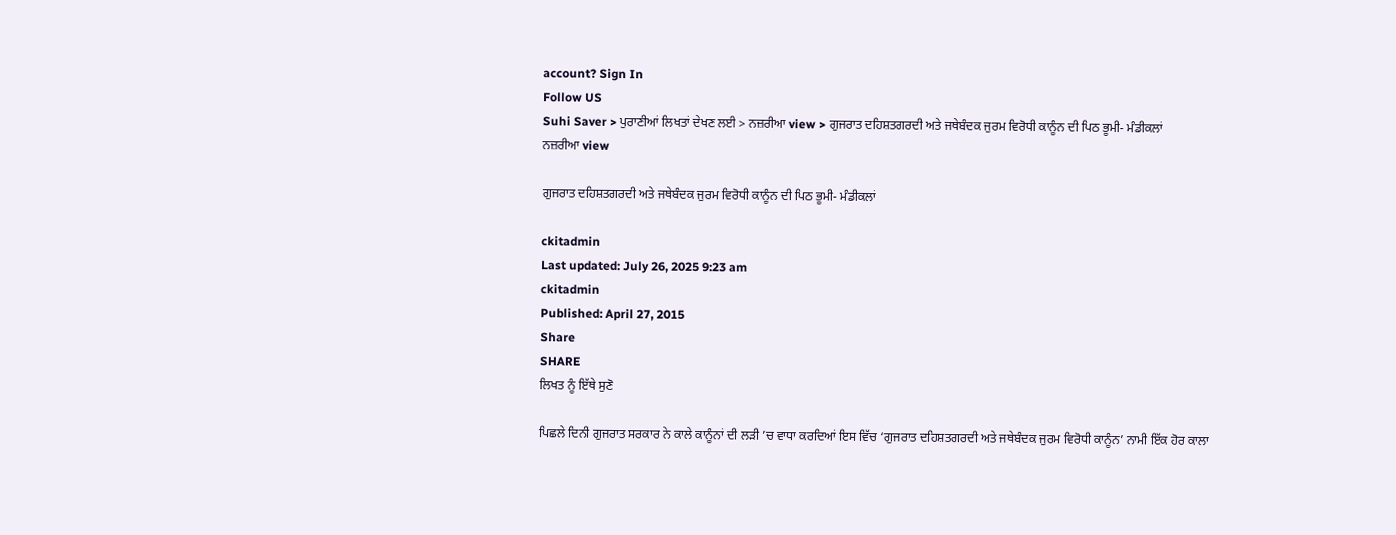account? Sign In
Follow US
Suhi Saver > ਪੁਰਾਣੀਆਂ ਲਿਖਤਾਂ ਦੇਖਣ ਲਈ > ਨਜ਼ਰੀਆ view > ਗੁਜਰਾਤ ਦਹਿਸ਼ਤਗਰਦੀ ਅਤੇ ਜਥੇਬੰਦਕ ਜੁਰਮ ਵਿਰੋਧੀ ਕਾਨੂੰਨ ਦੀ ਪਿਠ ਭੂਮੀ- ਮੰਡੀਕਲਾਂ
ਨਜ਼ਰੀਆ view

ਗੁਜਰਾਤ ਦਹਿਸ਼ਤਗਰਦੀ ਅਤੇ ਜਥੇਬੰਦਕ ਜੁਰਮ ਵਿਰੋਧੀ ਕਾਨੂੰਨ ਦੀ ਪਿਠ ਭੂਮੀ- ਮੰਡੀਕਲਾਂ

ckitadmin
Last updated: July 26, 2025 9:23 am
ckitadmin
Published: April 27, 2015
Share
SHARE
ਲਿਖਤ ਨੂੰ ਇੱਥੇ ਸੁਣੋ

ਪਿਛਲੇ ਦਿਨੀ ਗੁਜਰਾਤ ਸਰਕਾਰ ਨੇ ਕਾਲੇ ਕਾਨੂੰਨਾਂ ਦੀ ਲੜੀ ’ਚ ਵਾਧਾ ਕਰਦਿਆਂ ਇਸ ਵਿੱਚ ‘ਗੁਜਰਾਤ ਦਹਿਸ਼ਤਗਰਦੀ ਅਤੇ ਜਥੇਬੰਦਕ ਜੁਰਮ ਵਿਰੋਧੀ ਕਾਨੂੰਨ’ ਨਾਮੀ ਇੱਕ ਹੋਰ ਕਾਲਾ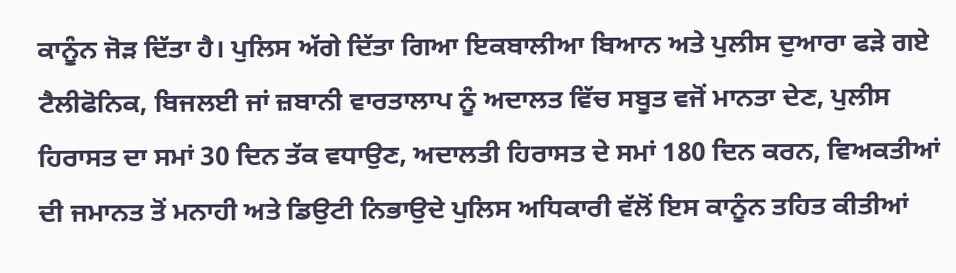ਕਾਨੂੰਨ ਜੋੜ ਦਿੱਤਾ ਹੈ। ਪੁਲਿਸ ਅੱਗੇ ਦਿੱਤਾ ਗਿਆ ਇਕਬਾਲੀਆ ਬਿਆਨ ਅਤੇ ਪੁਲੀਸ ਦੁਆਰਾ ਫੜੇ ਗਏ ਟੈਲੀਫੋਨਿਕ, ਬਿਜਲਈ ਜਾਂ ਜ਼ਬਾਨੀ ਵਾਰਤਾਲਾਪ ਨੂੰ ਅਦਾਲਤ ਵਿੱਚ ਸਬੂਤ ਵਜੋਂ ਮਾਨਤਾ ਦੇਣ, ਪੁਲੀਸ ਹਿਰਾਸਤ ਦਾ ਸਮਾਂ 30 ਦਿਨ ਤੱਕ ਵਧਾਉਣ, ਅਦਾਲਤੀ ਹਿਰਾਸਤ ਦੇ ਸਮਾਂ 180 ਦਿਨ ਕਰਨ, ਵਿਅਕਤੀਆਂ ਦੀ ਜਮਾਨਤ ਤੋਂ ਮਨਾਹੀ ਅਤੇ ਡਿਉਟੀ ਨਿਭਾਉਦੇ ਪੁਲਿਸ ਅਧਿਕਾਰੀ ਵੱਲੋਂ ਇਸ ਕਾਨੂੰਨ ਤਹਿਤ ਕੀਤੀਆਂ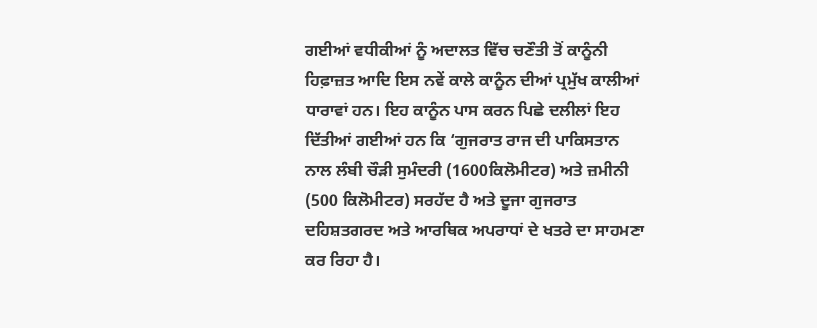ਗਈਆਂ ਵਧੀਕੀਆਂ ਨੂੰ ਅਦਾਲਤ ਵਿੱਚ ਚਣੌਤੀ ਤੋਂ ਕਾਨੂੰਨੀ ਹਿਫ਼ਾਜ਼ਤ ਆਦਿ ਇਸ ਨਵੇਂ ਕਾਲੇ ਕਾਨੂੰਨ ਦੀਆਂ ਪ੍ਰਮੁੱਖ ਕਾਲੀਆਂ ਧਾਰਾਵਾਂ ਹਨ। ਇਹ ਕਾਨੂੰਨ ਪਾਸ ਕਰਨ ਪਿਛੇ ਦਲੀਲਾਂ ਇਹ ਦਿੱਤੀਆਂ ਗਈਆਂ ਹਨ ਕਿ ‘ਗੁਜਰਾਤ ਰਾਜ ਦੀ ਪਾਕਿਸਤਾਨ ਨਾਲ ਲੰਬੀ ਚੌੜੀ ਸੁਮੰਦਰੀ (1600ਕਿਲੋਮੀਟਰ) ਅਤੇ ਜ਼ਮੀਨੀ (500 ਕਿਲੋਮੀਟਰ) ਸਰਹੱਦ ਹੈ ਅਤੇ ਦੂਜਾ ਗੁਜਰਾਤ ਦਹਿਸ਼ਤਗਰਦ ਅਤੇ ਆਰਥਿਕ ਅਪਰਾਧਾਂ ਦੇ ਖਤਰੇ ਦਾ ਸਾਹਮਣਾ ਕਰ ਰਿਹਾ ਹੈ।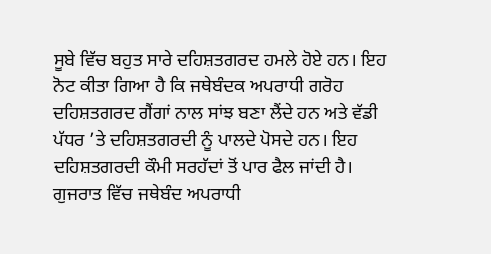ਸੂਬੇ ਵਿੱਚ ਬਹੁਤ ਸਾਰੇ ਦਹਿਸ਼ਤਗਰਦ ਹਮਲੇ ਹੋਏ ਹਨ। ਇਹ ਨੋਟ ਕੀਤਾ ਗਿਆ ਹੈ ਕਿ ਜਥੇਬੰਦਕ ਅਪਰਾਧੀ ਗਰੋਹ ਦਹਿਸ਼ਤਗਰਦ ਗੈਂਗਾਂ ਨਾਲ ਸਾਂਝ ਬਣਾ ਲੈਂਦੇ ਹਨ ਅਤੇ ਵੱਡੀ ਪੱਧਰ ’ਤੇ ਦਹਿਸ਼ਤਗਰਦੀ ਨੂੰ ਪਾਲਦੇ ਪੋਸਦੇ ਹਨ। ਇਹ ਦਹਿਸ਼ਤਗਰਦੀ ਕੌਮੀ ਸਰਹੱਦਾਂ ਤੋਂ ਪਾਰ ਫੈਲ ਜਾਂਦੀ ਹੈ। ਗੁਜਰਾਤ ਵਿੱਚ ਜਥੇਬੰਦ ਅਪਰਾਧੀ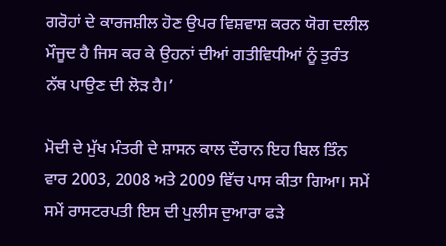ਗਰੋਹਾਂ ਦੇ ਕਾਰਜਸ਼ੀਲ ਹੋਣ ਉਪਰ ਵਿਸ਼ਵਾਸ਼ ਕਰਨ ਯੋਗ ਦਲੀਲ ਮੌਜੂਦ ਹੈ ਜਿਸ ਕਰ ਕੇ ਉਹਨਾਂ ਦੀਆਂ ਗਤੀਵਿਧੀਆਂ ਨੂੰ ਤੁਰੰਤ ਨੱਥ ਪਾਉਣ ਦੀ ਲੋੜ ਹੈ।’

ਮੋਦੀ ਦੇ ਮੁੱਖ ਮੰਤਰੀ ਦੇ ਸ਼ਾਸਨ ਕਾਲ ਦੌਰਾਨ ਇਹ ਬਿਲ ਤਿੰਨ ਵਾਰ 2003, 2008 ਅਤੇ 2009 ਵਿੱਚ ਪਾਸ ਕੀਤਾ ਗਿਆ। ਸਮੇਂ ਸਮੇਂ ਰਾਸਟਰਪਤੀ ਇਸ ਦੀ ਪੁਲੀਸ ਦੁਆਰਾ ਫੜੇ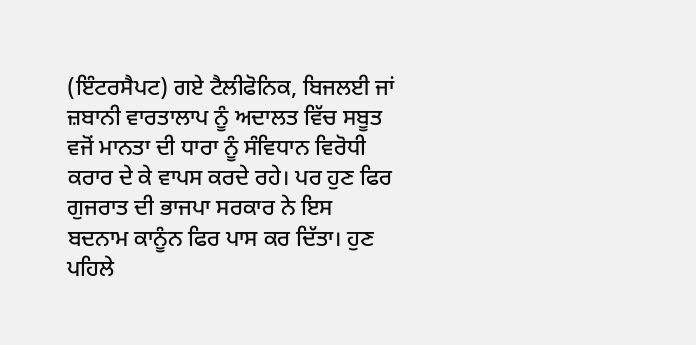(ਇੰਟਰਸੈਪਟ) ਗਏ ਟੈਲੀਫੋਨਿਕ, ਬਿਜਲਈ ਜਾਂ ਜ਼ਬਾਨੀ ਵਾਰਤਾਲਾਪ ਨੂੰ ਅਦਾਲਤ ਵਿੱਚ ਸਬੂਤ ਵਜੋਂ ਮਾਨਤਾ ਦੀ ਧਾਰਾ ਨੂੰ ਸੰਵਿਧਾਨ ਵਿਰੋਧੀ ਕਰਾਰ ਦੇ ਕੇ ਵਾਪਸ ਕਰਦੇ ਰਹੇ। ਪਰ ਹੁਣ ਫਿਰ ਗੁਜਰਾਤ ਦੀ ਭਾਜਪਾ ਸਰਕਾਰ ਨੇ ਇਸ ਬਦਨਾਮ ਕਾਨੂੰਨ ਫਿਰ ਪਾਸ ਕਰ ਦਿੱਤਾ। ਹੁਣ ਪਹਿਲੇ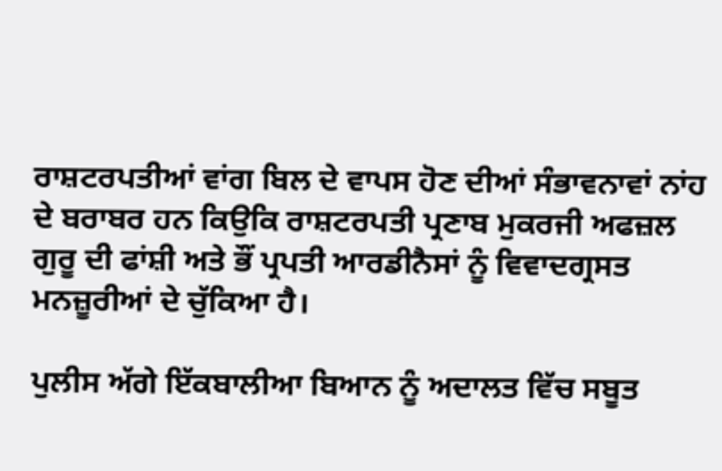ਰਾਸ਼ਟਰਪਤੀਆਂ ਵਾਂਗ ਬਿਲ ਦੇ ਵਾਪਸ ਹੋਣ ਦੀਆਂ ਸੰਭਾਵਨਾਵਾਂ ਨਾਂਹ ਦੇ ਬਰਾਬਰ ਹਨ ਕਿਉਕਿ ਰਾਸ਼ਟਰਪਤੀ ਪ੍ਰਣਾਬ ਮੁਕਰਜੀ ਅਫਜ਼ਲ ਗੁਰੂ ਦੀ ਫਾਂਸ਼ੀ ਅਤੇ ਭੌਂ ਪ੍ਰਪਤੀ ਆਰਡੀਨੈਸਾਂ ਨੂੰ ਵਿਵਾਦਗ੍ਰਸਤ ਮਨਜ਼ੂਰੀਆਂ ਦੇ ਚੁੱਕਿਆ ਹੈ।

ਪੁਲੀਸ ਅੱਗੇ ਇੱਕਬਾਲੀਆ ਬਿਆਨ ਨੂੰ ਅਦਾਲਤ ਵਿੱਚ ਸਬੂਤ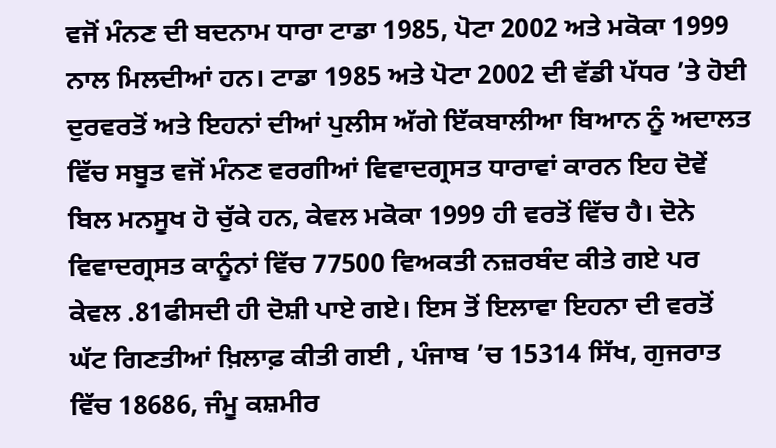ਵਜੋਂ ਮੰਨਣ ਦੀ ਬਦਨਾਮ ਧਾਰਾ ਟਾਡਾ 1985, ਪੋਟਾ 2002 ਅਤੇ ਮਕੋਕਾ 1999 ਨਾਲ ਮਿਲਦੀਆਂ ਹਨ। ਟਾਡਾ 1985 ਅਤੇ ਪੋਟਾ 2002 ਦੀ ਵੱਡੀ ਪੱਧਰ ’ਤੇ ਹੋਈ ਦੁਰਵਰਤੋਂ ਅਤੇ ਇਹਨਾਂ ਦੀਆਂ ਪੁਲੀਸ ਅੱਗੇ ਇੱਕਬਾਲੀਆ ਬਿਆਨ ਨੂੰ ਅਦਾਲਤ ਵਿੱਚ ਸਬੂਤ ਵਜੋਂ ਮੰਨਣ ਵਰਗੀਆਂ ਵਿਵਾਦਗ੍ਰਸਤ ਧਾਰਾਵਾਂ ਕਾਰਨ ਇਹ ਦੋਵੇਂ ਬਿਲ ਮਨਸੂਖ ਹੋ ਚੁੱਕੇ ਹਨ, ਕੇਵਲ ਮਕੋਕਾ 1999 ਹੀ ਵਰਤੋਂ ਵਿੱਚ ਹੈ। ਦੋਨੇ ਵਿਵਾਦਗ੍ਰਸਤ ਕਾਨੂੰਨਾਂ ਵਿੱਚ 77500 ਵਿਅਕਤੀ ਨਜ਼ਰਬੰਦ ਕੀਤੇ ਗਏ ਪਰ ਕੇਵਲ .81ਫੀਸਦੀ ਹੀ ਦੋਸ਼ੀ ਪਾਏ ਗਏ। ਇਸ ਤੋਂ ਇਲਾਵਾ ਇਹਨਾ ਦੀ ਵਰਤੋਂ ਘੱਟ ਗਿਣਤੀਆਂ ਖ਼ਿਲਾਫ਼ ਕੀਤੀ ਗਈ , ਪੰਜਾਬ ’ਚ 15314 ਸਿੱਖ, ਗੁਜਰਾਤ ਵਿੱਚ 18686, ਜੰਮੂ ਕਸ਼ਮੀਰ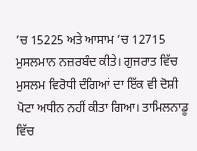’ਚ 15225 ਅਤੇ ਆਸਾਮ ’ਚ 12715 ਮੁਸਲਮਾਨ ਨਜ਼ਰਬੰਦ ਕੀਤੇ। ਗੁਜਰਾਤ ਵਿੱਚ ਮੁਸਲਮ ਵਿਰੋਧੀ ਦੰਗਿਆਂ ਦਾ ਇੱਕ ਵੀ ਦੋਸ਼ੀ ਪੋਟਾ ਅਧੀਨ ਨਹੀਂ ਕੀਤਾ ਗਿਆ। ਤਾਮਿਲਨਾਡੂ ਵਿੱਚ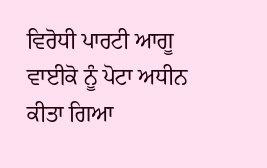ਵਿਰੋਧੀ ਪਾਰਟੀ ਆਗੂ ਵਾਈਕੋ ਨੂੰ ਪੋਟਾ ਅਧੀਨ ਕੀਤਾ ਗਿਆ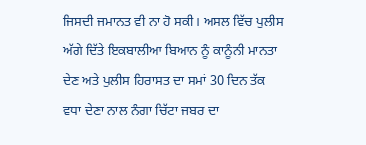ਜਿਸਦੀ ਜਮਾਨਤ ਵੀ ਨਾ ਹੋ ਸਕੀ। ਅਸਲ ਵਿੱਚ ਪੁਲੀਸ ਅੱਗੇ ਦਿੱਤੇ ਇਕਬਾਲੀਆ ਬਿਆਨ ਨੂੰ ਕਾਨੂੰਨੀ ਮਾਨਤਾ ਦੇਣ ਅਤੇ ਪੁਲੀਸ ਹਿਰਾਸਤ ਦਾ ਸਮਾਂ 30 ਦਿਨ ਤੱਕ ਵਧਾ ਦੇਣਾ ਨਾਲ ਨੰਗਾ ਚਿੱਟਾ ਜਬਰ ਦਾ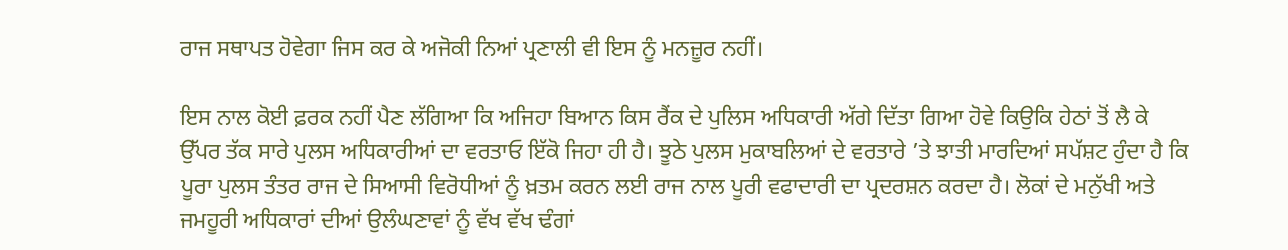ਰਾਜ ਸਥਾਪਤ ਹੋਵੇਗਾ ਜਿਸ ਕਰ ਕੇ ਅਜੋਕੀ ਨਿਆਂ ਪ੍ਰਣਾਲੀ ਵੀ ਇਸ ਨੂੰ ਮਨਜ਼ੂਰ ਨਹੀਂ।

ਇਸ ਨਾਲ ਕੋਈ ਫ਼ਰਕ ਨਹੀਂ ਪੈਣ ਲੱਗਿਆ ਕਿ ਅਜਿਹਾ ਬਿਆਨ ਕਿਸ ਰੈਂਕ ਦੇ ਪੁਲਿਸ ਅਧਿਕਾਰੀ ਅੱਗੇ ਦਿੱਤਾ ਗਿਆ ਹੋਵੇ ਕਿਉਕਿ ਹੇਠਾਂ ਤੋਂ ਲੈ ਕੇ ਉੱਪਰ ਤੱਕ ਸਾਰੇ ਪੁਲਸ ਅਧਿਕਾਰੀਆਂ ਦਾ ਵਰਤਾਓ ਇੱਕੋ ਜਿਹਾ ਹੀ ਹੈ। ਝੂਠੇ ਪੁਲਸ ਮੁਕਾਬਲਿਆਂ ਦੇ ਵਰਤਾਰੇ ’ਤੇ ਝਾਤੀ ਮਾਰਦਿਆਂ ਸਪੱਸ਼ਟ ਹੁੰਦਾ ਹੈ ਕਿ ਪੂਰਾ ਪੁਲਸ ਤੰਤਰ ਰਾਜ ਦੇ ਸਿਆਸੀ ਵਿਰੋਧੀਆਂ ਨੂੰ ਖ਼ਤਮ ਕਰਨ ਲਈ ਰਾਜ ਨਾਲ ਪੂਰੀ ਵਫਾਦਾਰੀ ਦਾ ਪ੍ਰਦਰਸ਼ਨ ਕਰਦਾ ਹੈ। ਲੋਕਾਂ ਦੇ ਮਨੁੱਖੀ ਅਤੇ ਜਮਹੂਰੀ ਅਧਿਕਾਰਾਂ ਦੀਆਂ ਉਲੰਘਣਾਵਾਂ ਨੂੰ ਵੱਖ ਵੱਖ ਢੰਗਾਂ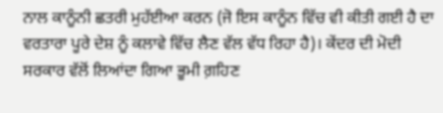ਨਾਲ ਕਾਨੂੰਨੀ ਛਤਰੀ ਮੁਹੱਈਆ ਕਰਨ (ਜੋ ਇਸ ਕਾਨੂੰਨ ਵਿੱਚ ਵੀ ਕੀਤੀ ਗਈ ਹੈ ਦਾ ਵਰਤਾਰਾ ਪੂਰੇ ਦੇਸ਼ ਨੂੰ ਕਲਾਵੇ ਵਿੱਚ ਲੈਣ ਵੱਲ ਵੱਧ ਰਿਹਾ ਹੈ)। ਕੇਂਦਰ ਦੀ ਮੋਦੀ ਸਰਕਾਰ ਵੱਲੋਂ ਲਿਆਂਦਾ ਗਿਆ ਭੂਮੀ ਗ਼ਹਿਣ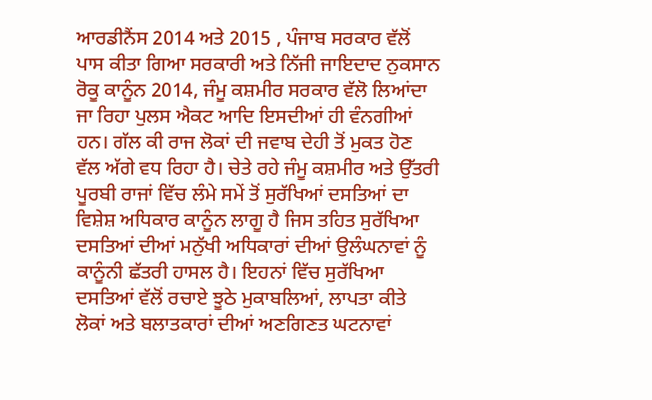ਆਰਡੀਨੈਂਸ 2014 ਅਤੇ 2015 , ਪੰਜਾਬ ਸਰਕਾਰ ਵੱਲੋਂ ਪਾਸ ਕੀਤਾ ਗਿਆ ਸਰਕਾਰੀ ਅਤੇ ਨਿੱਜੀ ਜਾਇਦਾਦ ਨੁਕਸਾਨ ਰੋਕੂ ਕਾਨੂੰਨ 2014, ਜੰਮੂ ਕਸ਼ਮੀਰ ਸਰਕਾਰ ਵੱਲੋ ਲਿਆਂਦਾ ਜਾ ਰਿਹਾ ਪੁਲਸ ਐਕਟ ਆਦਿ ਇਸਦੀਆਂ ਹੀ ਵੰਨਗੀਆਂ ਹਨ। ਗੱਲ ਕੀ ਰਾਜ ਲੋਕਾਂ ਦੀ ਜਵਾਬ ਦੇਹੀ ਤੋਂ ਮੁਕਤ ਹੋਣ ਵੱਲ ਅੱਗੇ ਵਧ ਰਿਹਾ ਹੈ। ਚੇਤੇ ਰਹੇ ਜੰਮੂ ਕਸ਼ਮੀਰ ਅਤੇ ਉੱਤਰੀ ਪੂਰਬੀ ਰਾਜਾਂ ਵਿੱਚ ਲੰਮੇ ਸਮੇਂ ਤੋਂ ਸੁਰੱਖਿਆਂ ਦਸਤਿਆਂ ਦਾ ਵਿਸ਼ੇਸ਼ ਅਧਿਕਾਰ ਕਾਨੂੰਨ ਲਾਗੂ ਹੈ ਜਿਸ ਤਹਿਤ ਸੁਰੱਖਿਆ ਦਸਤਿਆਂ ਦੀਆਂ ਮਨੁੱਖੀ ਅਧਿਕਾਰਾਂ ਦੀਆਂ ਉਲੰਘਨਾਵਾਂ ਨੂੰ ਕਾਨੂੰਨੀ ਛੱਤਰੀ ਹਾਸਲ ਹੈ। ਇਹਨਾਂ ਵਿੱਚ ਸੁਰੱਖਿਆ ਦਸਤਿਆਂ ਵੱਲੋਂ ਰਚਾਏ ਝੂਠੇ ਮੁਕਾਬਲਿਆਂ, ਲਾਪਤਾ ਕੀਤੇ ਲੋਕਾਂ ਅਤੇ ਬਲਾਤਕਾਰਾਂ ਦੀਆਂ ਅਣਗਿਣਤ ਘਟਨਾਵਾਂ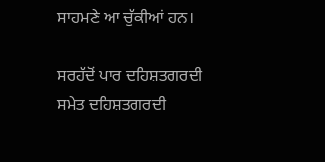ਸਾਹਮਣੇ ਆ ਚੁੱਕੀਆਂ ਹਨ।

ਸਰਹੱਦੋਂ ਪਾਰ ਦਹਿਸ਼ਤਗਰਦੀ ਸਮੇਤ ਦਹਿਸ਼ਤਗਰਦੀ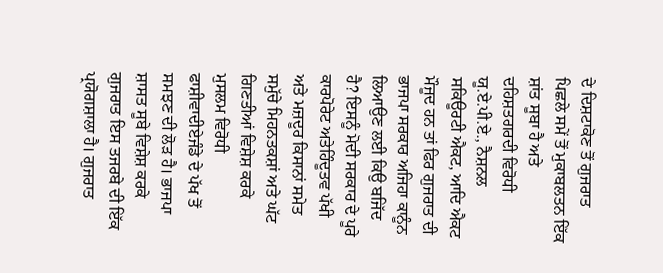ਦੇ ਦਿਸ਼ਟਾਕੋਣ ਤੋਂ ਗੁਜਰਾਤ ਪਿਛਲੇ ਸਮੇਂ ਤੋਂ ਮੁਕਾਬਲਤਨ ਇੱਕ ਸ਼ਾਂਤ ਸੂਬਾ ਹੈ ਅਤੇ ਦਹਿਸ਼ਤਗਰਦੀ ਵਿਰੋਧੀ ਯੂ.ਏ.ਪੀ.ਏ., ਨੈਸ਼ਨਲ ਸਕਿਊਰਟੀ ਐਕਟ, ਆਦਿ ਐਕਟ ਮੌਜੂਦ ਹਨ ਤਾਂ ਫਿਰ ਗੁਜਰਾਤ ਦੀ ਭਾਜਪਾ ਸਰਕਾਰ ਅਜਿਹਾ ਕਾਨੂੰਨ ਲਿਆਉਣ ਲਈ ਕਿਉ ਬਜਿੱਦ ਹੈ? ਇਸਨੂੰ ਮੋਦੀ ਸਰਕਾਰ ਦੇ ਪੂਰੇ ਕਾਰਪੋਰੇਟ ਅਤੇਹਿੰਦੂਤਵ ਪੱਖੀ ਅਤੇ ਮਜ਼ਦੂਰ ਕਿਸਾਨਾਂ ਸਮੇਤ ਸਮੁੱਚੇ ਮਿਹਨਤਕਸ਼ਾਂ ਅਤੇ ਘੱਟ ਗਿਣਤੀਆਂ ਵਿਸ਼ੇਸ਼ ਕਰਕੇ ਮੁਸਲਮ ਵਿਰੋਧੀ ਫਾਸ਼ੀਵਾਦੀਏਜੰਡੇ ਦੇ ਪੱਖ ਤੋਂ ਸਮਝਣ ਦੀ ਲੋੜ ਹੈ। ਭਾਜਪਾ ਸ਼ਾਸਤ ਸੂਬੇ ਵਿਸ਼ੇਸ਼ ਕਰਕੇ ਗੁਜਰਾਤ ਇਸ ਤਜਰਬੇ ਦੀ ਇੱਕ ਪ੍ਰਯੋਗਸ਼ਾਲਾ ਹੈ। ਗੁਜਰਾਤ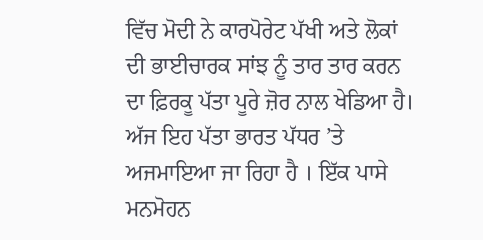ਵਿੱਚ ਮੋਦੀ ਨੇ ਕਾਰਪੋਰੇਟ ਪੱਖੀ ਅਤੇ ਲੋਕਾਂ ਦੀ ਭਾਈਚਾਰਕ ਸਾਂਝ ਨੂੰ ਤਾਰ ਤਾਰ ਕਰਨ ਦਾ ਫ਼ਿਰਕੂ ਪੱਤਾ ਪੂਰੇ ਜ਼ੋਰ ਨਾਲ ਖੇਡਿਆ ਹੈ। ਅੱਜ ਇਹ ਪੱਤਾ ਭਾਰਤ ਪੱਧਰ ’ਤੇ ਅਜਮਾਇਆ ਜਾ ਰਿਹਾ ਹੈ । ਇੱਕ ਪਾਸੇ ਮਨਮੋਹਨ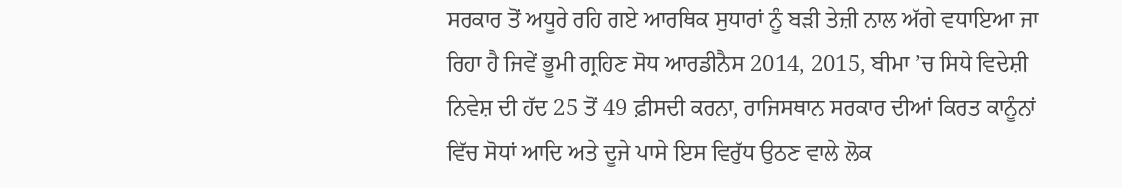ਸਰਕਾਰ ਤੋਂ ਅਧੂਰੇ ਰਹਿ ਗਏ ਆਰਥਿਕ ਸੁਧਾਰਾਂ ਨੂੰ ਬੜੀ ਤੇਜ਼ੀ ਨਾਲ ਅੱਗੇ ਵਧਾਇਆ ਜਾ ਰਿਹਾ ਹੈ ਜਿਵੇਂ ਭੂਮੀ ਗ੍ਰਹਿਣ ਸੋਧ ਆਰਡੀਨੈਸ 2014, 2015, ਬੀਮਾ ’ਚ ਸਿਧੇ ਵਿਦੇਸ਼ੀ ਨਿਵੇਸ਼ ਦੀ ਹੱਦ 25 ਤੋਂ 49 ਫ਼ੀਸਦੀ ਕਰਨਾ, ਰਾਜਿਸਥਾਨ ਸਰਕਾਰ ਦੀਆਂ ਕਿਰਤ ਕਾਨੂੰਨਾਂ ਵਿੱਚ ਸੋਧਾਂ ਆਦਿ ਅਤੇ ਦੂਜੇ ਪਾਸੇ ਇਸ ਵਿਰੁੱਧ ਉਠਣ ਵਾਲੇ ਲੋਕ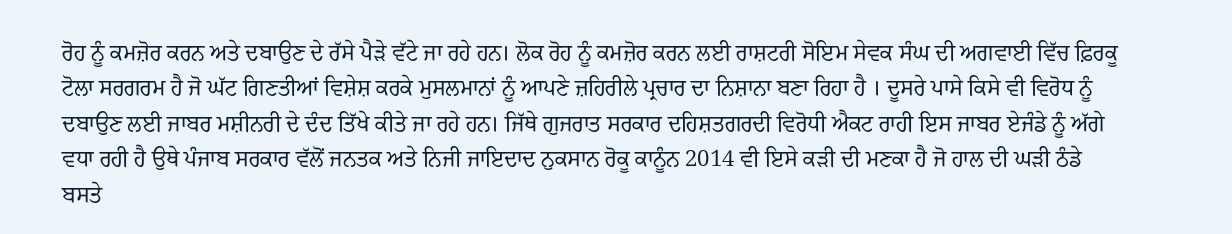ਰੋਹ ਨੂੰ ਕਮਜ਼ੋਰ ਕਰਨ ਅਤੇ ਦਬਾਉਣ ਦੇ ਰੱਸੇ ਪੈੜੇ ਵੱਟੇ ਜਾ ਰਹੇ ਹਨ। ਲੋਕ ਰੋਹ ਨੂੰ ਕਮਜ਼ੋਰ ਕਰਨ ਲਈ ਰਾਸ਼ਟਰੀ ਸੋਇਮ ਸੇਵਕ ਸੰਘ ਦੀ ਅਗਵਾਈ ਵਿੱਚ ਫ਼ਿਰਕੂ ਟੋਲਾ ਸਰਗਰਮ ਹੈ ਜੋ ਘੱਟ ਗਿਣਤੀਆਂ ਵਿਸ਼ੇਸ਼ ਕਰਕੇ ਮੁਸਲਮਾਨਾਂ ਨੂੰ ਆਪਣੇ ਜ਼ਹਿਰੀਲੇ ਪ੍ਰਚਾਰ ਦਾ ਨਿਸ਼ਾਨਾ ਬਣਾ ਰਿਹਾ ਹੈ । ਦੂਸਰੇ ਪਾਸੇ ਕਿਸੇ ਵੀ ਵਿਰੋਧ ਨੂੰ ਦਬਾਉਣ ਲਈ ਜਾਬਰ ਮਸ਼ੀਨਰੀ ਦੇ ਦੰਦ ਤਿੱਖੇ ਕੀਤੇ ਜਾ ਰਹੇ ਹਨ। ਜਿੱਥੇ ਗੁਜਰਾਤ ਸਰਕਾਰ ਦਹਿਸ਼ਤਗਰਦੀ ਵਿਰੋਧੀ ਐਕਟ ਰਾਹੀ ਇਸ ਜਾਬਰ ਏਜੰਡੇ ਨੂੰ ਅੱਗੇ ਵਧਾ ਰਹੀ ਹੈ ਉਥੇ ਪੰਜਾਬ ਸਰਕਾਰ ਵੱਲੋਂ ਜਨਤਕ ਅਤੇ ਨਿਜੀ ਜਾਇਦਾਦ ਨੁਕਸਾਨ ਰੋਕੂ ਕਾਨੂੰਨ 2014 ਵੀ ਇਸੇ ਕੜੀ ਦੀ ਮਣਕਾ ਹੈ ਜੋ ਹਾਲ ਦੀ ਘੜੀ ਠੰਡੇ ਬਸਤੇ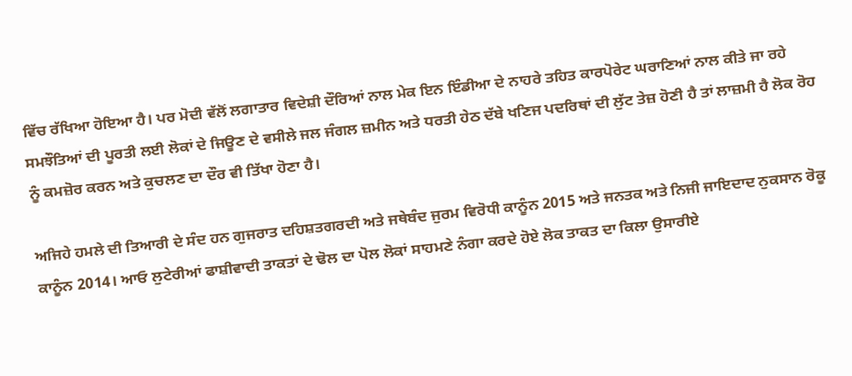ਵਿੱਚ ਰੱਖਿਆ ਹੋਇਆ ਹੈ। ਪਰ ਮੋਦੀ ਵੱਲੋਂ ਲਗਾਤਾਰ ਵਿਦੇਸ਼ੀ ਦੌਰਿਆਂ ਨਾਲ ਮੇਕ ਇਨ ਇੰਡੀਆ ਦੇ ਨਾਹਰੇ ਤਹਿਤ ਕਾਰਪੋਰੇਟ ਘਰਾਣਿਆਂ ਨਾਲ ਕੀਤੇ ਜਾ ਰਹੇ ਸਮਝੌਤਿਆਂ ਦੀ ਪੂਰਤੀ ਲਈ ਲੋਕਾਂ ਦੇ ਜਿਊਣ ਦੇ ਵਸੀਲੇ ਜਲ ਜੰਗਲ ਜ਼ਮੀਨ ਅਤੇ ਧਰਤੀ ਹੇਠ ਦੱਬੇ ਖਣਿਜ ਪਦਰਿਥਾਂ ਦੀ ਲੁੱਟ ਤੇਜ਼ ਹੋਣੀ ਹੈ ਤਾਂ ਲਾਜ਼ਮੀ ਹੈ ਲੋਕ ਰੋਹ ਨੂੰ ਕਮਜ਼ੋਰ ਕਰਨ ਅਤੇ ਕੁਚਲਣ ਦਾ ਦੌਰ ਵੀ ਤਿੱਖਾ ਹੋਣਾ ਹੈ।

ਅਜਿਹੇ ਹਮਲੇ ਦੀ ਤਿਆਰੀ ਦੇ ਸੰਦ ਹਨ ਗੁਜਰਾਤ ਦਹਿਸ਼ਤਗਰਦੀ ਅਤੇ ਜਥੇਬੰਦ ਜੁਰਮ ਵਿਰੋਧੀ ਕਾਨੂੰਨ 2015 ਅਤੇ ਜਨਤਕ ਅਤੇ ਨਿਜੀ ਜਾਇਦਾਦ ਨੁਕਸਾਨ ਰੋਕੂ ਕਾਨੂੰਨ 2014। ਆਓ ਲੁਟੇਰੀਆਂ ਫਾਸ਼ੀਵਾਦੀ ਤਾਕਤਾਂ ਦੇ ਢੋਲ ਦਾ ਪੋਲ ਲੋਕਾਂ ਸਾਹਮਣੇ ਨੰਗਾ ਕਰਦੇ ਹੋਏ ਲੋਕ ਤਾਕਤ ਦਾ ਕਿਲਾ ਉਸਾਰੀਏ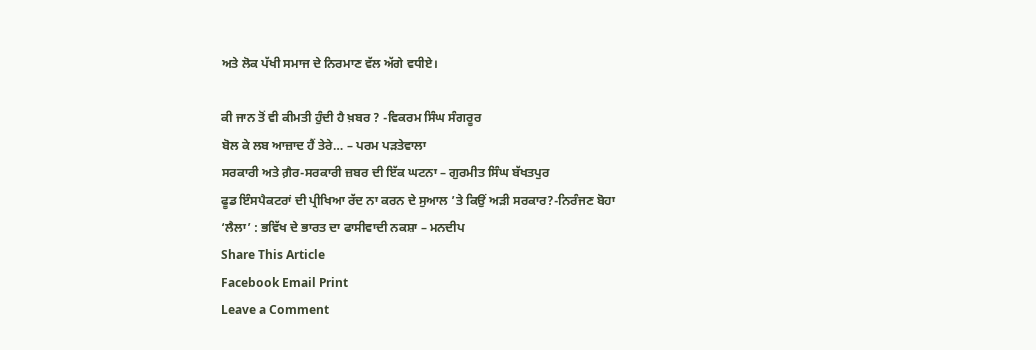ਅਤੇ ਲੋਕ ਪੱਖੀ ਸਮਾਜ ਦੇ ਨਿਰਮਾਣ ਵੱਲ ਅੱਗੇ ਵਧੀਏ।

ਕੀ ਜਾਨ ਤੋਂ ਵੀ ਕੀਮਤੀ ਹੁੰਦੀ ਹੈ ਖ਼ਬਰ ? -ਵਿਕਰਮ ਸਿੰਘ ਸੰਗਰੂਰ
ਬੋਲ ਕੇ ਲਬ ਆਜ਼ਾਦ ਹੈਂ ਤੇਰੇ… – ਪਰਮ ਪੜਤੇਵਾਲਾ
ਸਰਕਾਰੀ ਅਤੇ ਗ਼ੈਰ-ਸਰਕਾਰੀ ਜ਼ਬਰ ਦੀ ਇੱਕ ਘਟਨਾ – ਗੁਰਮੀਤ ਸਿੰਘ ਬੱਖਤਪੁਰ
ਫੂਡ ਇੰਸਪੈਕਟਰਾਂ ਦੀ ਪ੍ਰੀਖਿਆ ਰੱਦ ਨਾ ਕਰਨ ਦੇ ਸੁਆਲ ’ਤੇ ਕਿਉਂ ਅੜੀ ਸਰਕਾਰ?-ਨਿਰੰਜਣ ਬੋਹਾ
‘ਲੈਲਾ’ : ਭਵਿੱਖ ਦੇ ਭਾਰਤ ਦਾ ਫਾਸੀਵਾਦੀ ਨਕਸ਼ਾ – ਮਨਦੀਪ
Share This Article
Facebook Email Print
Leave a Comment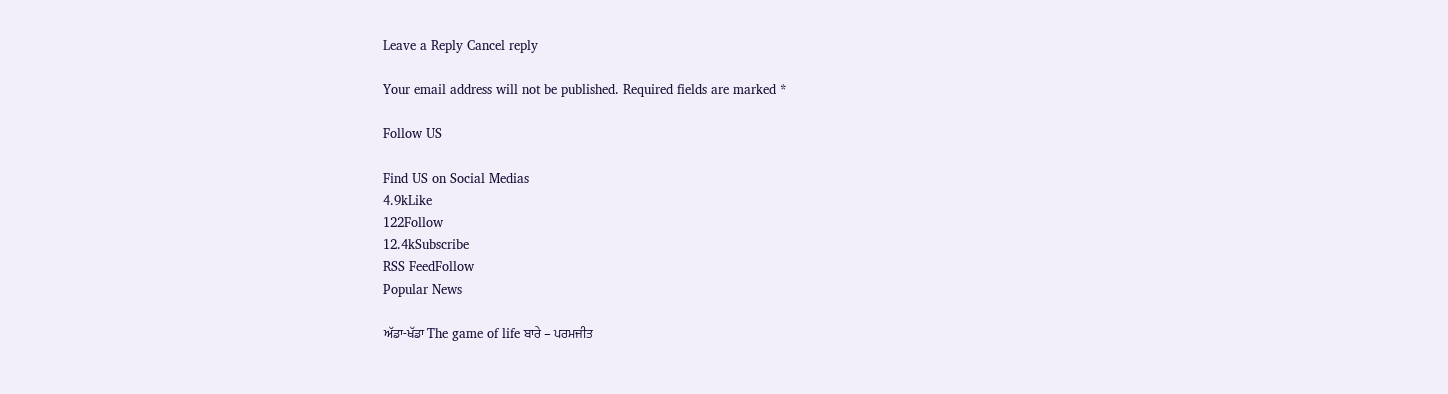Leave a Reply Cancel reply

Your email address will not be published. Required fields are marked *

Follow US

Find US on Social Medias
4.9kLike
122Follow
12.4kSubscribe
RSS FeedFollow
Popular News

ਅੱਡਾ-ਖੱਡਾ The game of life ਬਾਰੇ – ਪਰਮਜੀਤ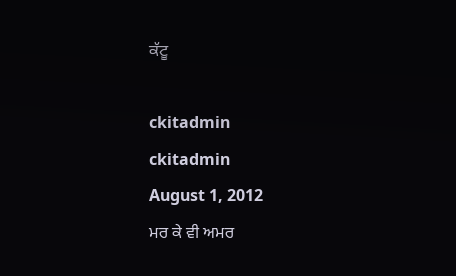ਕੱਟੂ

ckitadmin
ckitadmin
August 1, 2012
ਮਰ ਕੇ ਵੀ ਅਮਰ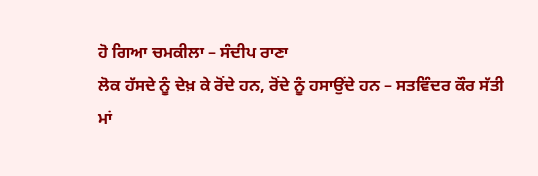ਹੋ ਗਿਆ ਚਮਕੀਲਾ – ਸੰਦੀਪ ਰਾਣਾ
ਲੋਕ ਹੱਸਦੇ ਨੂੰ ਦੇਖ਼ ਕੇ ਰੋਂਦੇ ਹਨ, ਰੋਂਦੇ ਨੂੰ ਹਸਾਉਂਦੇ ਹਨ – ਸਤਵਿੰਦਰ ਕੌਰ ਸੱਤੀ
ਮਾਂ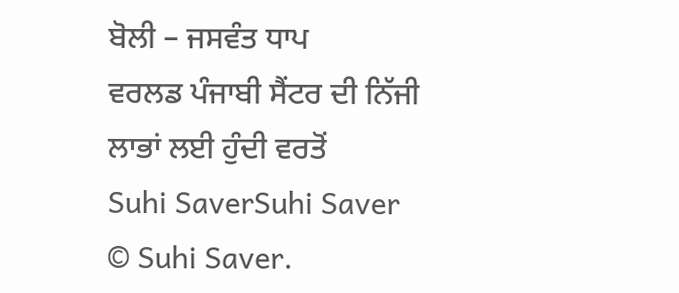ਬੋਲੀ – ਜਸਵੰਤ ਧਾਪ
ਵਰਲਡ ਪੰਜਾਬੀ ਸੈਂਟਰ ਦੀ ਨਿੱਜੀ ਲਾਭਾਂ ਲਈ ਹੁੰਦੀ ਵਰਤੋਂ
Suhi SaverSuhi Saver
© Suhi Saver.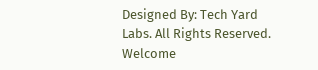Designed By: Tech Yard Labs. All Rights Reserved.
Welcome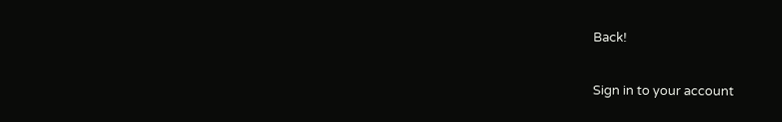Back!

Sign in to your account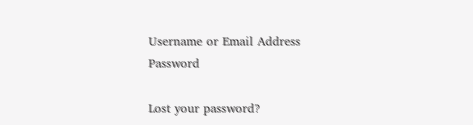Username or Email Address
Password

Lost your password?